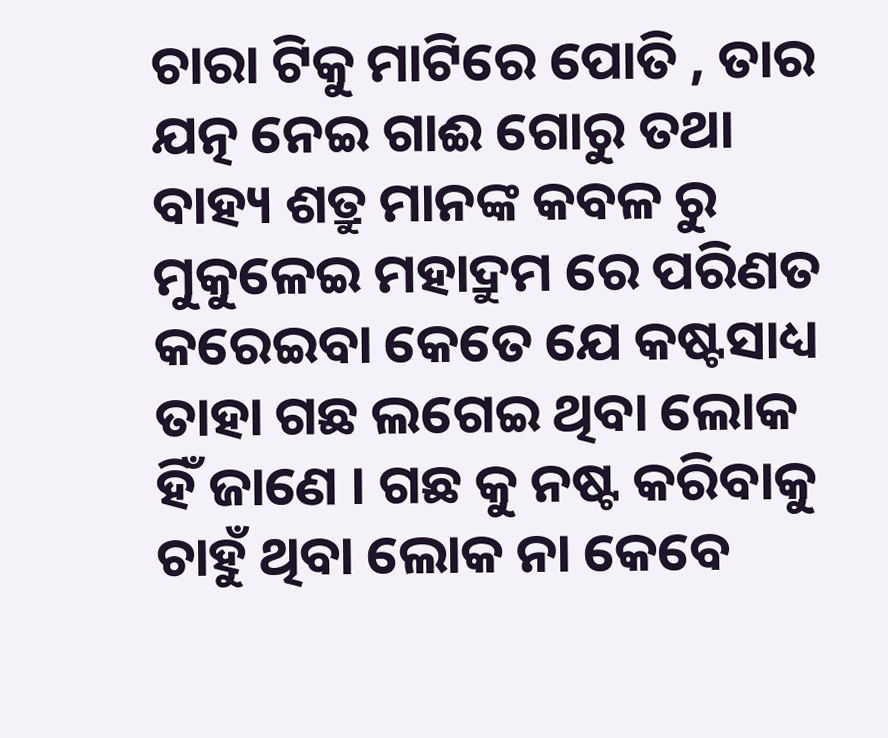ଚାରା ଟିକୁ ମାଟିରେ ପୋତି , ତାର ଯତ୍ନ ନେଇ ଗାଈ ଗୋରୁ ତଥା ବାହ୍ୟ ଶତ୍ରୁ ମାନଙ୍କ କବଳ ରୁ ମୁକୁଳେଇ ମହାଦ୍ରୁମ ରେ ପରିଣତ କରେଇବା କେତେ ଯେ କଷ୍ଟସାଧ୍ୟ ତାହା ଗଛ ଲଗେଇ ଥିବା ଲୋକ ହିଁ ଜାଣେ । ଗଛ କୁ ନଷ୍ଟ କରିବାକୁ ଚାହୁଁ ଥିବା ଲୋକ ନା କେବେ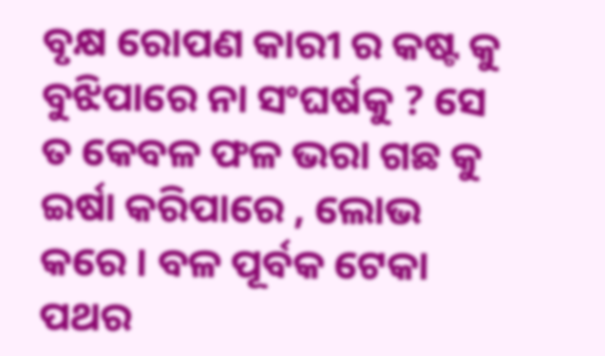ବୃକ୍ଷ ରୋପଣ କାରୀ ର କଷ୍ଟ କୁ ବୁଝିପାରେ ନା ସଂଘର୍ଷକୁ ? ସେ ତ କେବଳ ଫଳ ଭରା ଗଛ କୁ ଇର୍ଷା କରିପାରେ , ଲୋଭ କରେ । ବଳ ପୂର୍ବକ ଟେକା ପଥର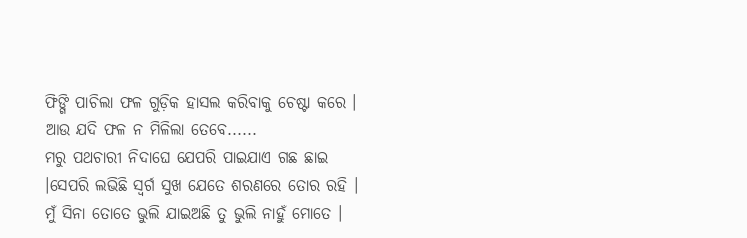ଫିଙ୍ଗି ପାଚିଲା ଫଳ ଗୁଡ଼ିକ ହାସଲ କରିବାକୁ ଚେଷ୍ଟା କରେ । ଆଉ ଯଦି ଫଳ ନ ମିଳିଲା ତେବେ......
ମରୁ ପଥଚାରୀ ନିଦାଘେ ଯେପରି ପାଇଯାଏ ଗଛ ଛାଇ ।ସେପରି ଲଭିଛି ସ୍ବର୍ଗ ସୁଖ ଯେତେ ଶରଣରେ ତୋର ରହି । ମୁଁ ସିନା ତୋତେ ଭୁଲି ଯାଇଅଛି ତୁ ଭୁଲି ନାହୁଁ ମୋତେ ।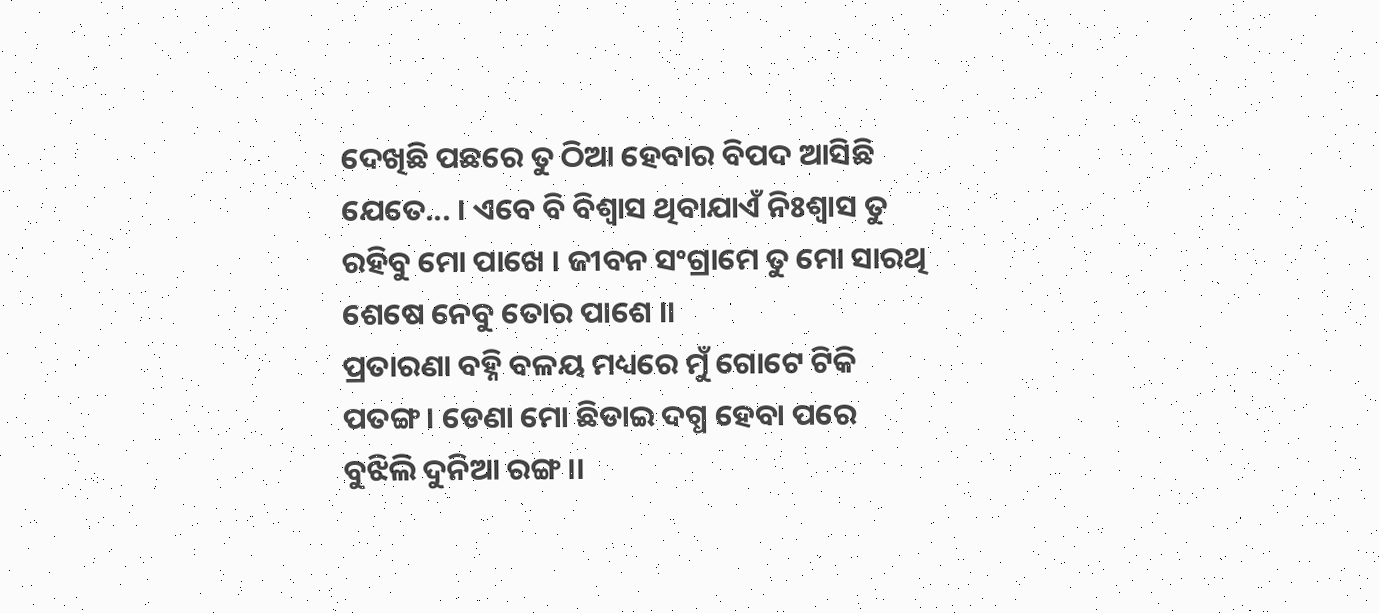ଦେଖିଛି ପଛରେ ତୁ ଠିଆ ହେବାର ବିପଦ ଆସିଛି ଯେତେ... । ଏବେ ବି ବିଶ୍ୱାସ ଥିବାଯାଏଁ ନିଃଶ୍ୱାସ ତୁ ରହିବୁ ମୋ ପାଖେ । ଜୀବନ ସଂଗ୍ରାମେ ତୁ ମୋ ସାରଥି ଶେଷେ ନେବୁ ତୋର ପାଶେ ।।
ପ୍ରତାରଣା ବହ୍ନି ବଳୟ ମଧ୍ୟରେ ମୁଁ ଗୋଟେ ଟିକି ପତଙ୍ଗ । ଡେଣା ମୋ ଛିଡାଇ ଦଗ୍ଧ ହେବା ପରେ ବୁଝିଲି ଦୁନିଆ ରଙ୍ଗ ।।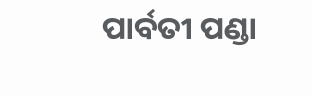ପାର୍ବତୀ ପଣ୍ଡା